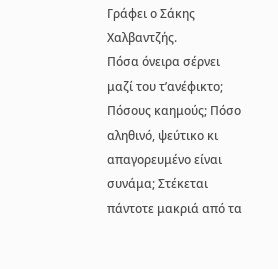Γράφει ο Σάκης Χαλβαντζής.
Πόσα όνειρα σέρνει μαζί του τ’ανέφικτο; Πόσους καημούς; Πόσο αληθινό, ψεύτικο κι απαγορευμένο είναι συνάμα; Στέκεται πάντοτε μακριά από τα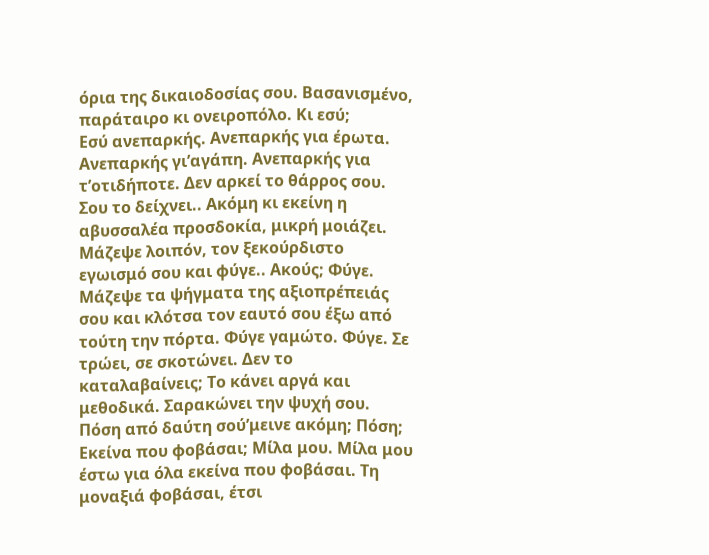όρια της δικαιοδοσίας σου. Βασανισμένο, παράταιρο κι ονειροπόλο. Κι εσύ;
Εσύ ανεπαρκής. Ανεπαρκής για έρωτα. Ανεπαρκής γι’αγάπη. Ανεπαρκής για τ’οτιδήποτε. Δεν αρκεί το θάρρος σου. Σου το δείχνει.. Ακόμη κι εκείνη η αβυσσαλέα προσδοκία, μικρή μοιάζει. Μάζεψε λοιπόν, τον ξεκούρδιστο εγωισμό σου και φύγε.. Ακούς; Φύγε.
Μάζεψε τα ψήγματα της αξιοπρέπειάς σου και κλότσα τον εαυτό σου έξω από τούτη την πόρτα. Φύγε γαμώτο. Φύγε. Σε τρώει, σε σκοτώνει. Δεν το καταλαβαίνεις; Το κάνει αργά και μεθοδικά. Σαρακώνει την ψυχή σου. Πόση από δαύτη σού’μεινε ακόμη; Πόση; Εκείνα που φοβάσαι; Μίλα μου. Μίλα μου έστω για όλα εκείνα που φοβάσαι. Τη μοναξιά φοβάσαι, έτσι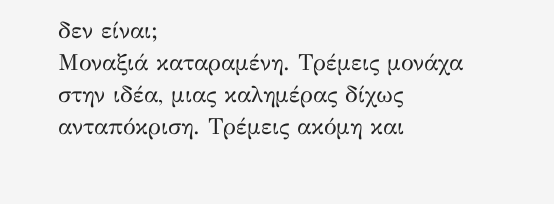δεν είναι;
Μοναξιά καταραμένη. Τρέμεις μονάχα στην ιδέα, μιας καλημέρας δίχως ανταπόκριση. Τρέμεις ακόμη και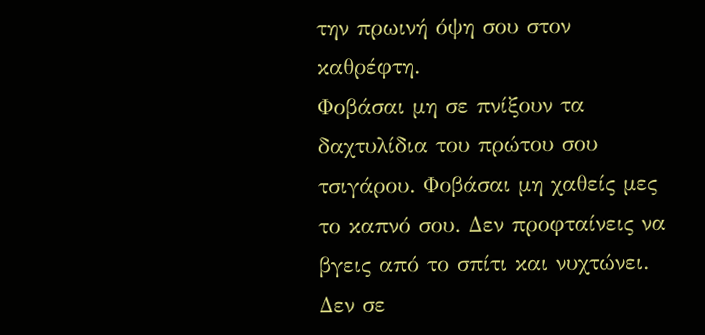την πρωινή όψη σου στον καθρέφτη.
Φοβάσαι μη σε πνίξουν τα δαχτυλίδια του πρώτου σου τσιγάρου. Φοβάσαι μη χαθείς μες το καπνό σου. Δεν προφταίνεις να βγεις από το σπίτι και νυχτώνει. Δεν σε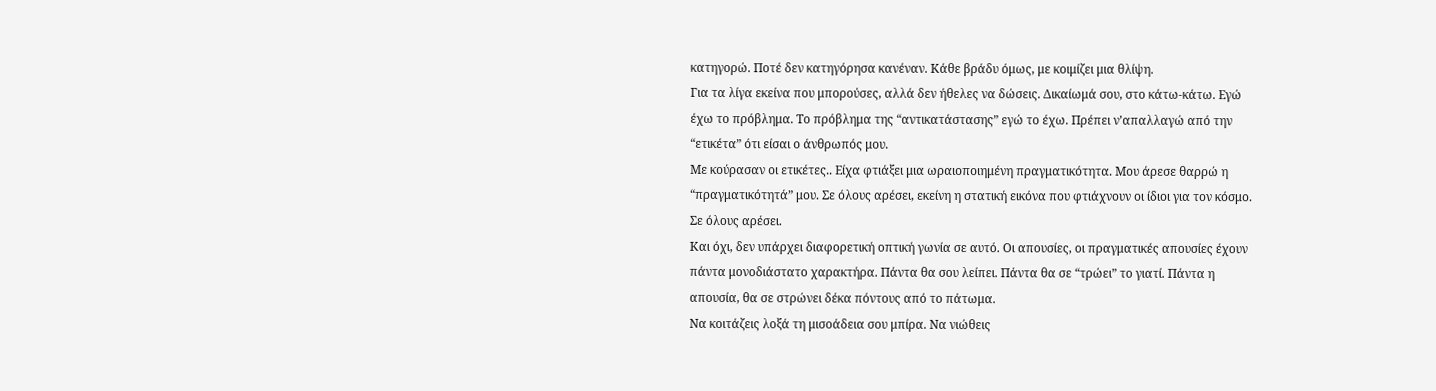κατηγορώ. Ποτέ δεν κατηγόρησα κανέναν. Κάθε βράδυ όμως, με κοιμίζει μια θλίψη.
Για τα λίγα εκείνα που μπορούσες, αλλά δεν ήθελες να δώσεις. Δικαίωμά σου, στο κάτω-κάτω. Εγώ έχω το πρόβλημα. Το πρόβλημα της “αντικατάστασης” εγώ το έχω. Πρέπει ν’απαλλαγώ από την “ετικέτα” ότι είσαι ο άνθρωπός μου.
Με κούρασαν οι ετικέτες.. Είχα φτιάξει μια ωραιοποιημένη πραγματικότητα. Μου άρεσε θαρρώ η “πραγματικότητά” μου. Σε όλους αρέσει, εκείνη η στατική εικόνα που φτιάχνουν οι ίδιοι για τον κόσμο. Σε όλους αρέσει.
Και όχι, δεν υπάρχει διαφορετική οπτική γωνία σε αυτό. Οι απουσίες, οι πραγματικές απουσίες έχουν πάντα μονοδιάστατο χαρακτήρα. Πάντα θα σου λείπει. Πάντα θα σε “τρώει” το γιατί. Πάντα η απουσία, θα σε στρώνει δέκα πόντους από το πάτωμα.
Να κοιτάζεις λοξά τη μισοάδεια σου μπίρα. Να νιώθεις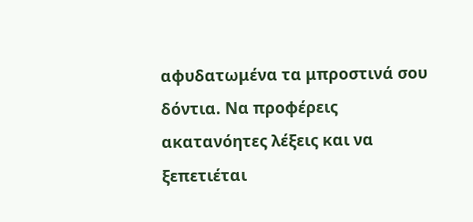αφυδατωμένα τα μπροστινά σου δόντια. Να προφέρεις ακατανόητες λέξεις και να ξεπετιέται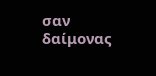σαν δαίμονας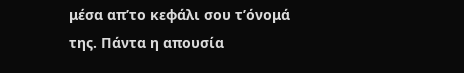μέσα απ’το κεφάλι σου τ’όνομά της. Πάντα η απουσία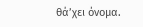θά’χει όνομα.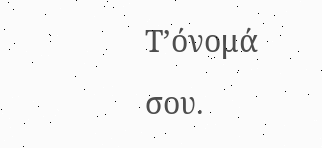Τ’όνομά σου.